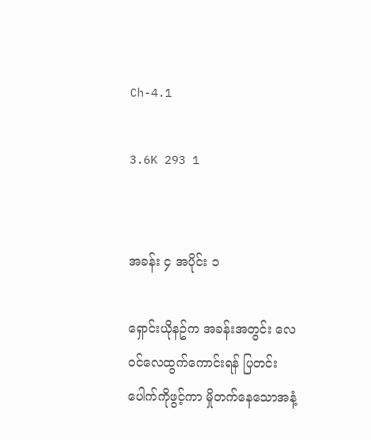Ch-4.1

3.6K 293 1


အခန်း ၄ အပိုင်း ၁

ရှောင်းယိုနဥ်က အခန်းအတွင်း လေဝင်လေထွက်ကောင်းရန် ပြတင်းပေါက်ကိုဖွင့်ကာ မှိုတက်နေသောအနံ့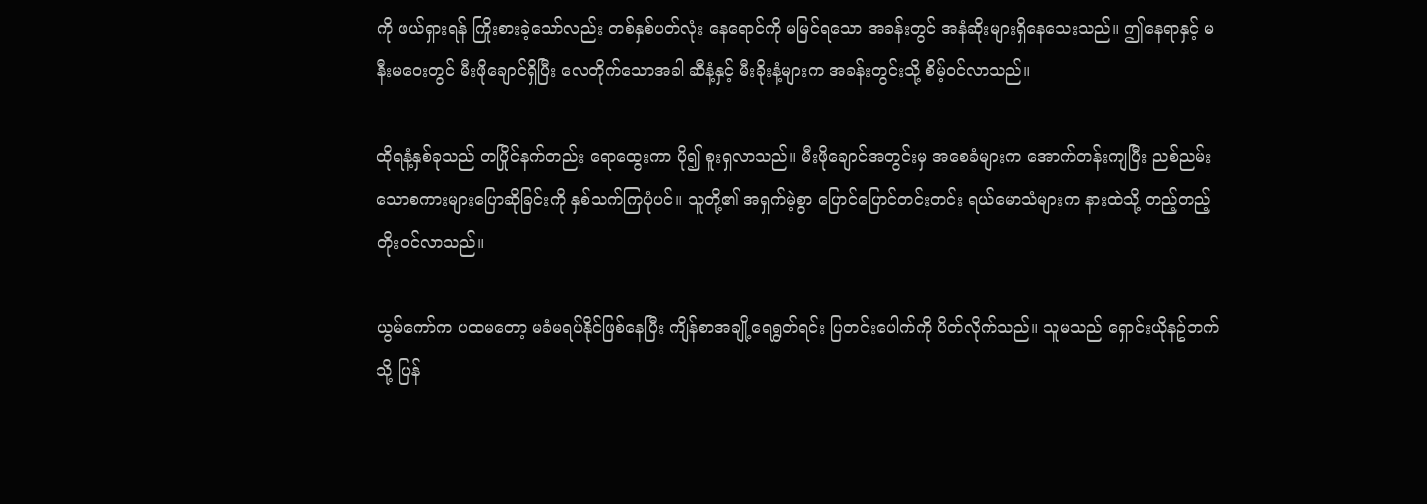ကို ဖယ်ရှားရန် ကြိုးစားခဲ့သော်လည်း တစ်နှစ်ပတ်လုံး နေရောင်ကို မမြင်ရသော အခန်းတွင် အနံဆိုးများရှိနေသေးသည်။ ဤနေရာနှင့် မနီးမဝေးတွင် မီးဖိုချောင်ရှိပြီး လေတိုက်သောအခါ ဆီနံ့နှင့် မီးခိုးနံ့များက အခန်းတွင်းသို့ စိမ့်ဝင်လာသည်။

ထိုရနံ့နှစ်ခုသည် တပြိုင်နက်တည်း ရောထွေးကာ ပို၍ စူးရှလာသည်။ မီးဖိုချောင်အတွင်းမှ အစေခံများက အောက်တန်းကျပြီး ညစ်ညမ်းသောစကားများပြောဆိုခြင်းကို နှစ်သက်ကြပုံပင်။ သူတို့၏ အရှက်မဲ့စွာ ပြောင်ပြောင်တင်းတင်း ရယ်မောသံများက နားထဲသို့ တည့်တည့်တိုးဝင်လာသည်။

ယွမ်ကော်က ပထမတော့ မခံမရပ်နိုင်ဖြစ်နေပြီး ကျိန်စာအချို့ရေရွတ်ရင်း ပြတင်းပေါက်ကို ပိတ်လိုက်သည်။ သူမသည် ရှောင်းယိုနဥ်ဘက်သို့ ပြန်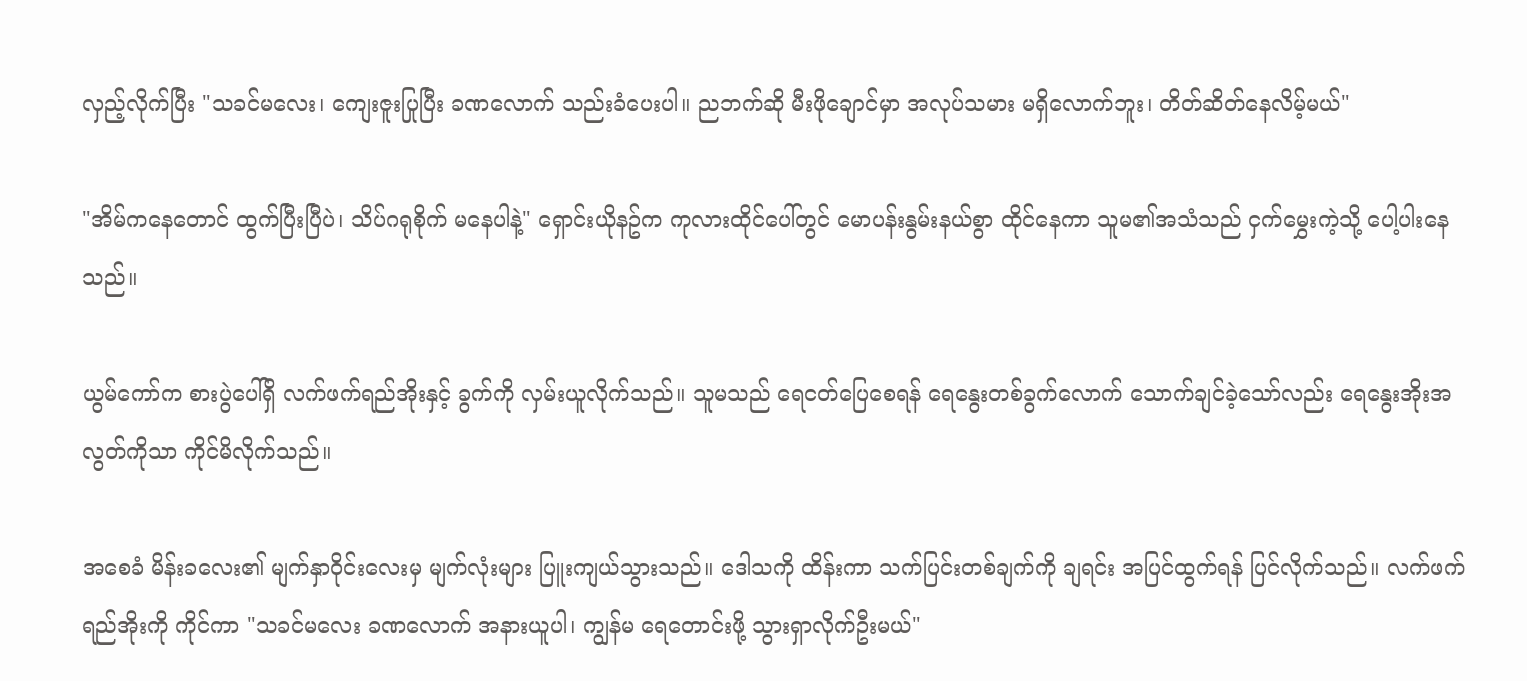လှည့်လိုက်ပြီး "သခင်မလေး၊ ကျေးဇူးပြုပြီး ခဏလောက် သည်းခံပေးပါ။ ညဘက်ဆို မီးဖိုချောင်မှာ အလုပ်သမား မရှိလောက်ဘူး၊ တိတ်ဆိတ်နေလိမ့်မယ်"

"အိမ်ကနေတောင် ထွက်ပြီးပြီပဲ၊ သိပ်ဂရုစိုက် မနေပါနဲ့" ရှောင်းယိုနဥ်က ကုလားထိုင်ပေါ်တွင် မောပန်းနွမ်းနယ်စွာ ထိုင်နေကာ သူမ၏အသံသည် ငှက်မွှေးကဲ့သို့ ပေါ့ပါးနေသည်။

ယွမ်ကော်က စားပွဲပေါ်ရှိ လက်ဖက်ရည်အိုးနှင့် ခွက်ကို လှမ်းယူလိုက်သည်။ သူမသည် ရေငတ်ပြေစေရန် ရေနွေးတစ်ခွက်လောက် သောက်ချင်ခဲ့သော်လည်း ရေနွေးအိုးအလွတ်ကိုသာ ကိုင်မိလိုက်သည်။

အစေခံ မိန်းခလေး၏ မျက်နှာဝိုင်းလေးမှ မျက်လုံးများ ပြူးကျယ်သွားသည်။ ဒေါသကို ထိန်းကာ သက်ပြင်းတစ်ချက်ကို ချရင်း အပြင်ထွက်ရန် ပြင်လိုက်သည်။ လက်ဖက်ရည်အိုးကို ကိုင်ကာ "သခင်မလေး ခဏလောက် အနားယူပါ၊ ကျွန်မ ရေတောင်းဖို့ သွားရှာလိုက်ဦးမယ်"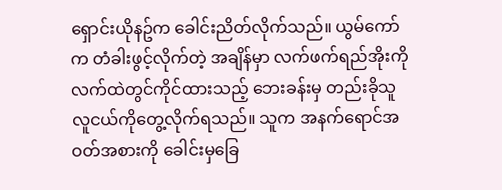ရှောင်းယိုနဥ်က ခေါင်းညိတ်လိုက်သည်။ ယွမ်ကော်က တံခါးဖွင့်လိုက်တဲ့ အချိန်မှာ လက်ဖက်ရည်အိုးကို လက်ထဲတွင်ကိုင်ထားသည့် ဘေးခန်းမှ တည်းခိုသူ လူငယ်ကိုတွေ့လိုက်ရသည်။ သူက အနက်ရောင်အဝတ်အစားကို ခေါင်းမှခြေ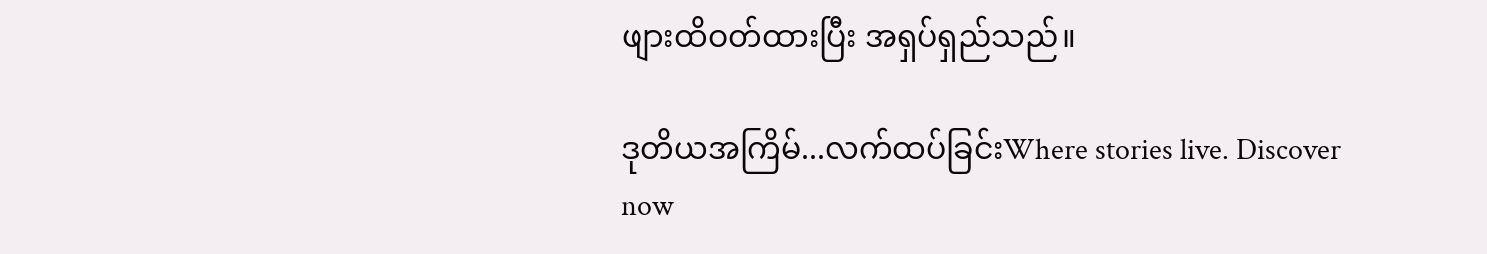ဖျားထိဝတ်ထားပြီး အရှပ်ရှည်သည်။

ဒုတိယအကြိမ်...လက်ထပ်ခြင်းWhere stories live. Discover now